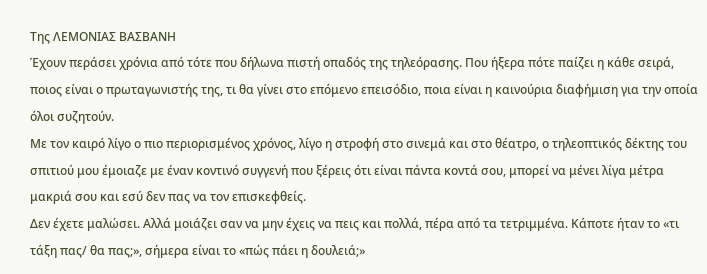Της ΛΕΜΟΝΙΑΣ ΒΑΣΒΑΝΗ
Έχουν περάσει χρόνια από τότε που δήλωνα πιστή οπαδός της τηλεόρασης. Που ήξερα πότε παίζει η κάθε σειρά, ποιος είναι ο πρωταγωνιστής της, τι θα γίνει στο επόμενο επεισόδιο, ποια είναι η καινούρια διαφήμιση για την οποία όλοι συζητούν.
Με τον καιρό λίγο ο πιο περιορισμένος χρόνος, λίγο η στροφή στο σινεμά και στο θέατρο, ο τηλεοπτικός δέκτης του σπιτιού μου έμοιαζε με έναν κοντινό συγγενή που ξέρεις ότι είναι πάντα κοντά σου, μπορεί να μένει λίγα μέτρα μακριά σου και εσύ δεν πας να τον επισκεφθείς.
Δεν έχετε μαλώσει. Αλλά μοιάζει σαν να μην έχεις να πεις και πολλά, πέρα από τα τετριμμένα. Κάποτε ήταν το «τι τάξη πας/ θα πας;», σήμερα είναι το «πώς πάει η δουλειά;»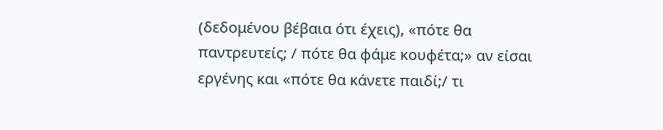(δεδομένου βέβαια ότι έχεις), «πότε θα παντρευτείς; / πότε θα φάμε κουφέτα;» αν είσαι εργένης και «πότε θα κάνετε παιδί;/ τι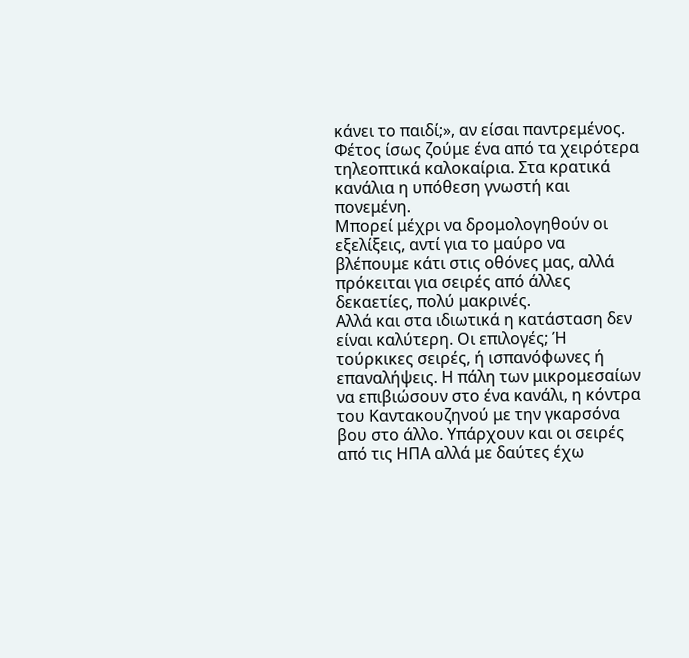κάνει το παιδί;», αν είσαι παντρεμένος.
Φέτος ίσως ζούμε ένα από τα χειρότερα τηλεοπτικά καλοκαίρια. Στα κρατικά κανάλια η υπόθεση γνωστή και πονεμένη.
Μπορεί μέχρι να δρομολογηθούν οι εξελίξεις, αντί για το μαύρο να βλέπουμε κάτι στις οθόνες μας, αλλά πρόκειται για σειρές από άλλες δεκαετίες, πολύ μακρινές.
Αλλά και στα ιδιωτικά η κατάσταση δεν είναι καλύτερη. Οι επιλογές; Ή τούρκικες σειρές, ή ισπανόφωνες ή επαναλήψεις. Η πάλη των μικρομεσαίων να επιβιώσουν στο ένα κανάλι, η κόντρα του Καντακουζηνού με την γκαρσόνα βου στο άλλο. Υπάρχουν και οι σειρές από τις ΗΠΑ αλλά με δαύτες έχω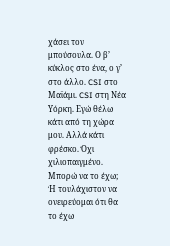χάσει τον μπούσουλα. Ο β’ κύκλος στο ένα, ο γ’ στο άλλο. CSI στο Μαϊάμι. CSI στη Νέα Υόρκη. Εγώ θέλω κάτι από τη χώρα μου. Αλλά κάτι φρέσκο. Όχι χιλιοπαιγμένο.
Μπορώ να το έχω; Ή τουλάχιστον να ονειρεύομαι ότι θα το έχω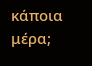κάποια μέρα;